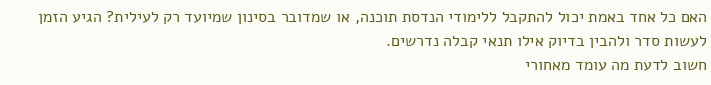האם כל אחד באמת יכול להתקבל ללימודי הנדסת תוכנה, או שמדובר בסינון שמיועד רק לעילית? הגיע הזמן לעשות סדר ולהבין בדיוק אילו תנאי קבלה נדרשים.
חשוב לדעת מה עומד מאחורי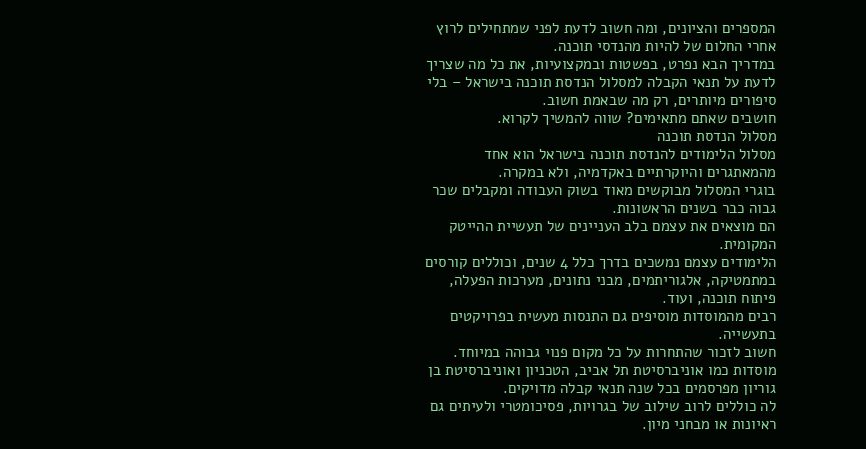המספרים והציונים, ומה חשוב לדעת לפני שמתחילים לרוץ אחרי החלום של להיות מהנדסי תוכנה.
במדריך הבא נפרט, בפשטות ובמקצועיות, את כל מה שצריך לדעת על תנאי הקבלה למסלול הנדסת תוכנה בישראל – בלי סיפורים מיותרים, רק מה שבאמת חשוב.
חושבים שאתם מתאימים? שווה להמשיך לקרוא.
מסלול הנדסת תוכנה
מסלול הלימודים להנדסת תוכנה בישראל הוא אחד מהמאתגרים והיוקרתיים באקדמיה, ולא במקרה.
בוגרי המסלול מבוקשים מאוד בשוק העבודה ומקבלים שכר גבוה כבר בשנים הראשונות.
הם מוצאים את עצמם בלב העניינים של תעשיית ההייטק המקומית.
הלימודים עצמם נמשכים בדרך כלל 4 שנים, וכוללים קורסים במתמטיקה, אלגוריתמים, מבני נתונים, מערכות הפעלה, פיתוח תוכנה, ועוד.
רבים מהמוסדות מוסיפים גם התנסות מעשית בפרויקטים בתעשייה.
חשוב לזכור שהתחרות על כל מקום פנוי גבוהה במיוחד.
מוסדות כמו אוניברסיטת תל אביב, הטכניון ואוניברסיטת בן גוריון מפרסמים בכל שנה תנאי קבלה מדויקים.
לה כוללים לרוב שילוב של בגרויות, פסיכומטרי ולעיתים גם ראיונות או מבחני מיון.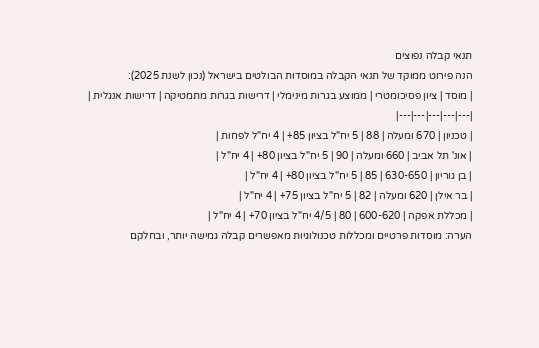תנאי קבלה נפוצים
הנה פירוט ממוקד של תנאי הקבלה במוסדות הבולטים בישראל (נכון לשנת 2025):
| מוסד | ציון פסיכומטרי | ממוצע בגרות מינימלי | דרישות בגרות מתמטיקה | דרישות אנגלית |
|---|---|---|---|---|
| טכניון | 670 ומעלה | 88 | 5 יח"ל בציון 85+ | 4 יח"ל לפחות |
| אונ' תל אביב | 660 ומעלה | 90 | 5 יח"ל בציון 80+ | 4 יח"ל |
| בן גוריון | 630-650 | 85 | 5 יח"ל בציון 80+ | 4 יח"ל |
| בר אילן | 620 ומעלה | 82 | 5 יח"ל בציון 75+ | 4 יח"ל |
| מכללת אפקה | 600-620 | 80 | 4/5 יח"ל בציון 70+ | 4 יח"ל |
הערה: מוסדות פרטיים ומכללות טכנולוגיות מאפשרים קבלה גמישה יותר, ובחלקם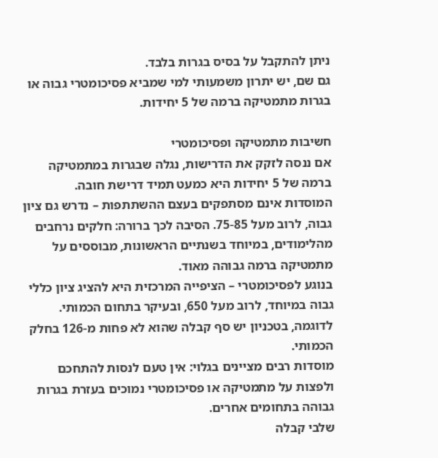ניתן להתקבל על בסיס בגרות בלבד.
גם שם, יש יתרון משמעותי למי שמביא פסיכומטרי גבוה או בגרות מתמטיקה ברמה של 5 יחידות.

חשיבות מתמטיקה ופסיכומטרי
אם ננסה לזקק את הדרישות, נגלה שבגרות במתמטיקה ברמה של 5 יחידות היא כמעט תמיד דרישת חובה.
המוסדות אינם מסתפקים בעצם ההשתתפות – נדרש גם ציון גבוה, לרוב מעל 75-85. הסיבה לכך ברורה: חלקים נרחבים מהלימודים, במיוחד בשנתיים הראשונות, מבוססים על מתמטיקה ברמה גבוהה מאוד.
בנוגע לפסיכומטרי – הציפייה המרכזית היא להציג ציון כללי גבוה במיוחד, לרוב מעל 650, ובעיקר בתחום הכמותי. לדוגמה, בטכניון יש סף קבלה שהוא לא פחות מ-126 בחלק הכמותי.
מוסדות רבים מציינים בגלוי: אין טעם לנסות להתחכם ולפצות על מתמטיקה או פסיכומטרי נמוכים בעזרת בגרות גבוהה בתחומים אחרים.
שלבי קבלה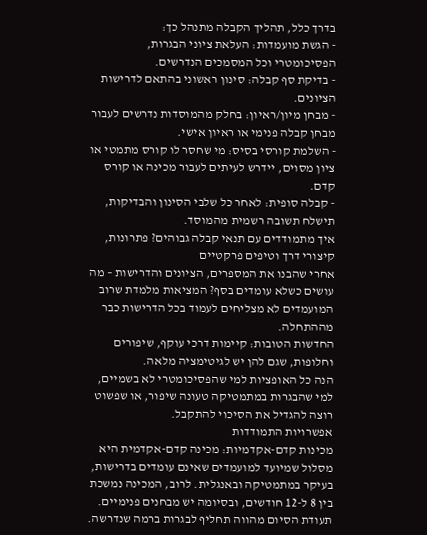בדרך כלל, תהליך הקבלה מתנהל כך:
- הגשת מועמדות: העלאת ציוני הבגרות, הפסיכומטרי וכל המסמכים הנדרשים.
- בדיקת סף קבלה: סינון ראשוני בהתאם לדרישות הציונים.
- מבחן מיון/ראיון: בחלק מהמוסדות נדרשים לעבור מבחן קבלה פנימי או ראיון אישי.
- השלמת קורסי בסיס: מי שחסר לו קורס מתמטי או ציון מסוים, יידרש לעיתים לעבור מכינה או קורס קדם.
- קבלה סופית: לאחר כל שלבי הסינון והבדיקות, תישלח תשובה רשמית מהמוסד.
איך מתמודדים עם תנאי קבלה גבוהים? פתרונות, קיצורי דרך וטיפים פרקטיים
אחרי שהבנו את המספרים, הציונים והדרישות – מה עושים כשלא עומדים בסף? המציאות מלמדת שרוב המועמדים לא מצליחים לעמוד בכל הדרישות כבר מההתחלה.
החדשות הטובות: קיימות דרכי עוקף, שיפורים וחלופות, שגם להן יש לגיטימציה מלאה.
הנה כל האופציות למי שהפסיכומטרי לא בשמיים, למי שהבגרות במתמטיקה טעונה שיפור, או שפשוט רוצה להגדיל את הסיכוי להתקבל.
אפשרויות התמודדות
מכינות קדם-אקדמיות: מכינה קדם-אקדמית היא מסלול שמיועד למועמדים שאינם עומדים בדרישות, בעיקר במתמטיקה ובאנגלית. לרוב, המכינה נמשכת בין 8 ל-12 חודשים, ובסיומה יש מבחנים פנימיים. תעודת הסיום מהווה תחליף לבגרות ברמה שנדרשה.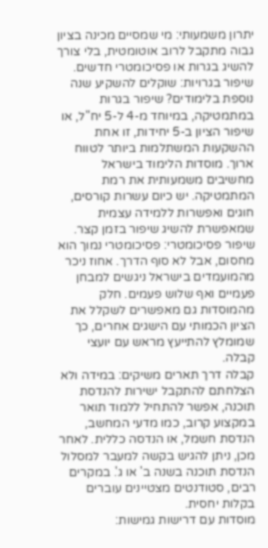יתרון משמעותי: מי שמסיים מכינה בציון גבוה מתקבל לרוב אוטומטית, בלי צורך להשיג בגרות או פסיכומטרי חדשים.
שיפור בגרויות: שוקלים להשקיע שנה נוספת בלימודים? שיפור בגרות במתמטיקה, במיוחד מ-4 ל-5 יח"ל, או שיפור הציון ב-5 יחידות, זו אחת ההשקעות המשתלמות ביותר לטווח ארוך. מוסדות הלימוד בישראל מחשיבים משמעותית את רמת המתמטיקה. יש כיום עשרות קורסים, חוגים ואפשרות ללמידה עצמית שמאפשרת להשיג שיפור בזמן קצר.
שיפור פסיכומטרי: פסיכומטרי נמוך הוא מחסום, אבל לא סוף הדרך. אחוז ניכר מהמועמדים בישראל ניגשים למבחן פעמיים ואף שלוש פעמים. חלק מהמוסדות גם מאפשרים לשקלל את הציון הכמותי עם הישגים אחרים, כך שמומלץ להתייעץ מראש עם יועצי קבלה.
קבלה דרך תארים משיקים: במידה ולא הצלחתם להתקבל ישירות להנדסת תוכנה, אפשר להתחיל ללמוד תואר במקצוע קרוב, כמו מדעי המחשב, הנדסת חשמל, או הנדסה כללית. לאחר מכן, ניתן להגיש בקשה למעבר למסלול הנדסת תוכנה בשנה ב' או ג'. במקרים רבים, סטודנטים מצטיינים עוברים בקלות יחסית.
מוסדות עם דרישות גמישות: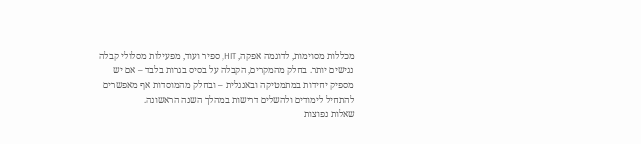מכללות מסוימות, לדוגמה אפקה, HIT, ספיר ועוד, מפעילות מסלולי קבלה נגישים יותר. בחלק מהמקרים, הקבלה על בסיס בגרות בלבד – אם יש מספיק יחידות במתמטיקה ובאנגלית – ובחלק מהמוסדות אף מאפשרים להתחיל לימודים ולהשלים דרישות במהלך השנה הראשונה.
שאלות נפוצות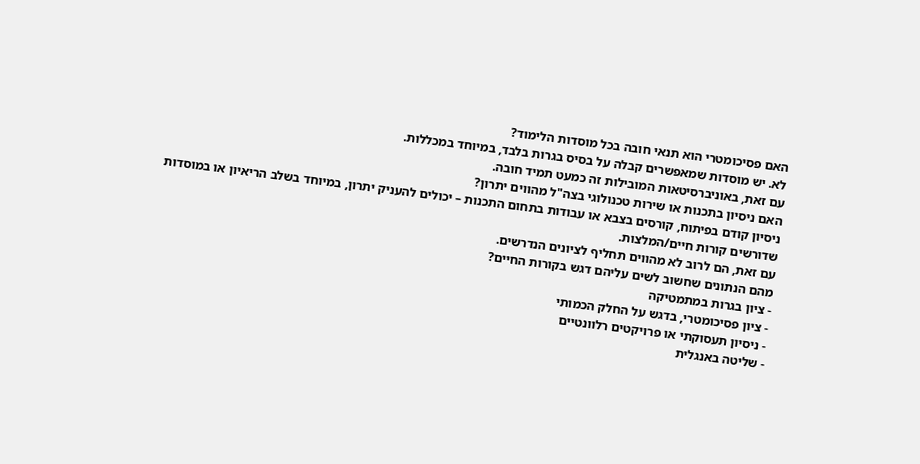האם פסיכומטרי הוא תנאי חובה בכל מוסדות הלימוד?
לא. יש מוסדות שמאפשרים קבלה על בסיס בגרות בלבד, במיוחד במכללות.
עם זאת, באוניברסיטאות המובילות זה כמעט תמיד חובה.
האם ניסיון בתכנות או שירות טכנולוגי בצה"ל מהווים יתרון?
ניסיון קודם בפיתוח, קורסים בצבא או עבודות בתחום התכנות – יכולים להעניק יתרון, במיוחד בשלב הריאיון או במוסדות שדורשים קורות חיים/המלצות.
עם זאת, הם לרוב לא מהווים תחליף לציונים הנדרשים.
מהם הנתונים שחשוב לשים עליהם דגש בקורות החיים?
- ציון בגרות במתמטיקה
- ציון פסיכומטרי, בדגש על החלק הכמותי
- ניסיון תעסוקתי או פרויקטים רלוונטיים
- שליטה באנגלית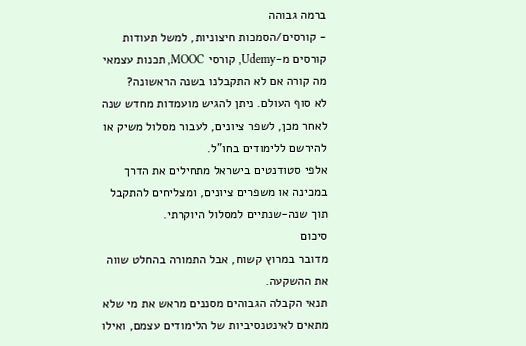ברמה גבוהה
- קורסים/הסמכות חיצוניות, למשל תעודות קורסים מ-Udemy, קורסי MOOC, תכנות עצמאי
מה קורה אם לא התקבלנו בשנה הראשונה?
לא סוף העולם. ניתן להגיש מועמדות מחדש שנה לאחר מכן, לשפר ציונים, לעבור מסלול משיק או להירשם ללימודים בחו"ל.
אלפי סטודנטים בישראל מתחילים את הדרך במכינה או משפרים ציונים, ומצליחים להתקבל תוך שנה-שנתיים למסלול היוקרתי.
סיכום
מדובר במרוץ קשוח, אבל התמורה בהחלט שווה את ההשקעה.
תנאי הקבלה הגבוהים מסננים מראש את מי שלא מתאים לאינטנסיביות של הלימודים עצמם, ואילו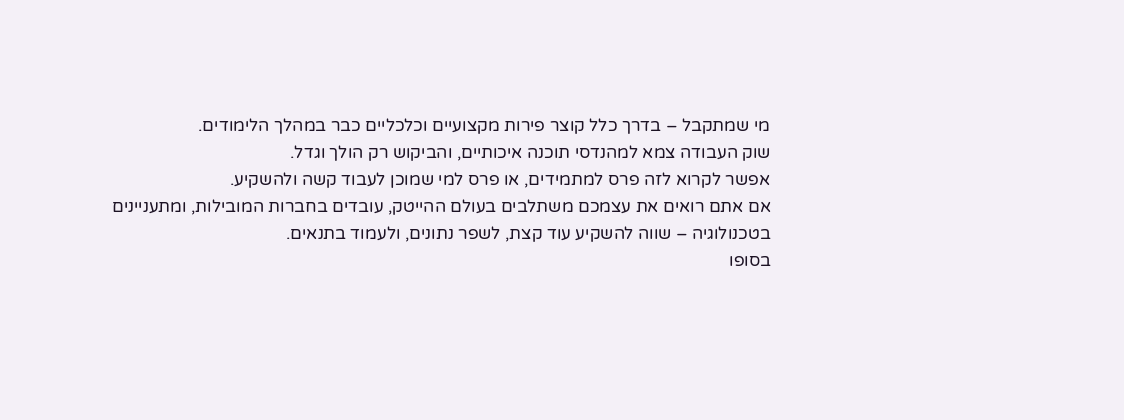מי שמתקבל – בדרך כלל קוצר פירות מקצועיים וכלכליים כבר במהלך הלימודים.
שוק העבודה צמא למהנדסי תוכנה איכותיים, והביקוש רק הולך וגדל.
אפשר לקרוא לזה פרס למתמידים, או פרס למי שמוכן לעבוד קשה ולהשקיע.
אם אתם רואים את עצמכם משתלבים בעולם ההייטק, עובדים בחברות המובילות, ומתעניינים בטכנולוגיה – שווה להשקיע עוד קצת, לשפר נתונים, ולעמוד בתנאים.
בסופו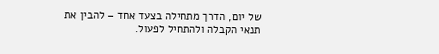של יום, הדרך מתחילה בצעד אחד – להבין את תנאי הקבלה ולהתחיל לפעול.